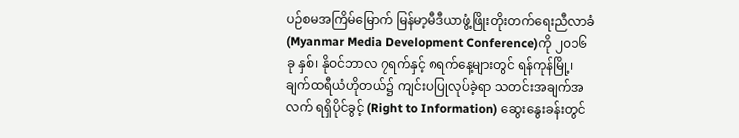ပဉ်စမအကြိမ်မြောက် မြန်မာ့မီဒီယာဖွံ့ဖြိုးတိုးတက်ရေးညီလာခံ (Myanmar Media Development Conference)ကို ၂၀၁၆ခု နှစ်၊ နိုဝင်ဘာလ ၇ရက်နှင့် ၈ရက်နေ့များတွင် ရန်ကုန်မြို့၊ ချက်ထရီယံဟိုတယ်၌ ကျင်းပပြုလုပ်ခဲ့ရာ သတင်းအချက်အလက် ရရှိပိုင်ခွင့် (Right to Information) ဆွေးနွေးခန်းတွင်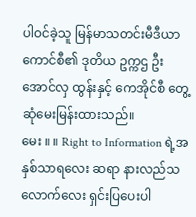ပါဝင်ခဲ့သူ မြန်မာသတင်းမီဒီယာကောင်စီ၏ ဒုတိယ ဥက္ကဌ ဦးအောင်လှ ထွန်းနှင့် ကေအိုင်စီ တွေ့ဆုံမေးမြန်းထားသည်။
မေး ။ ။ Right to Information ရဲ့အနှစ်သာရလေး ဆရာ နားလည်သလောက်လေး ရှင်းပြပေးပါ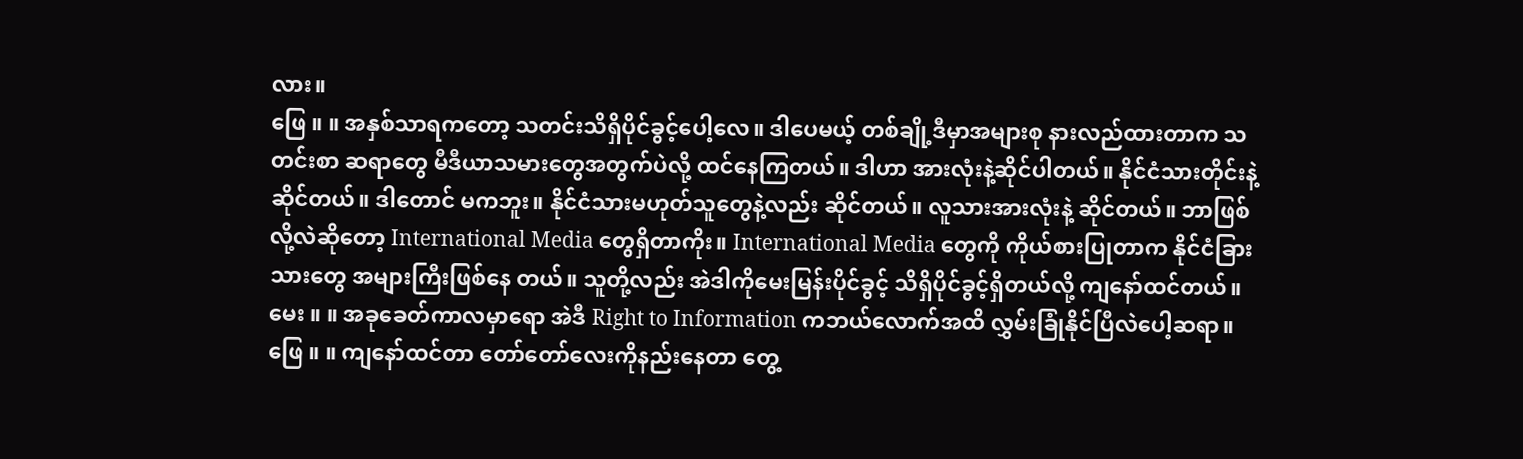လား။
ဖြေ ။ ။ အနှစ်သာရကတော့ သတင်းသိရှိပိုင်ခွင့်ပေါ့လေ။ ဒါပေမယ့် တစ်ချို့ဒီမှာအများစု နားလည်ထားတာက သတင်းစာ ဆရာတွေ မီဒီယာသမားတွေအတွက်ပဲလို့ ထင်နေကြတယ်။ ဒါဟာ အားလုံးနဲ့ဆိုင်ပါတယ်။ နိုင်ငံသားတိုင်းနဲ့ဆိုင်တယ်။ ဒါတောင် မကဘူး။ နိုင်ငံသားမဟုတ်သူတွေနဲ့လည်း ဆိုင်တယ်။ လူသားအားလုံးနဲ့ ဆိုင်တယ်။ ဘာဖြစ်လို့လဲဆိုတော့ International Media တွေရှိတာကိုး။ International Media တွေကို ကိုယ်စားပြုတာက နိုင်ငံခြားသားတွေ အများကြီးဖြစ်နေ တယ်။ သူတို့လည်း အဲဒါကိုမေးမြန်းပိုင်ခွင့် သိရှိပိုင်ခွင့်ရှိတယ်လို့ ကျနော်ထင်တယ်။
မေး ။ ။ အခုခေတ်ကာလမှာရော အဲဒီ Right to Information ကဘယ်လောက်အထိ လွှမ်းခြုံနိုင်ပြီလဲပေါ့ဆရာ။
ဖြေ ။ ။ ကျနော်ထင်တာ တော်တော်လေးကိုနည်းနေတာ တွေ့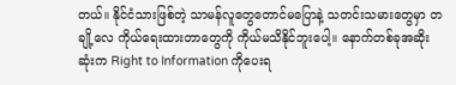တယ်။ နိုင်ငံသားဖြစ်တဲ့ သာမန်လူတွေတောင်မပြောနဲ့ သတင်းသမားတွေမှာ တချို့လေ ကိုယ်ရေးထားတာတွေကို ကိုယ်မသိနိုင်ဘူးပေါ့။ နောက်တစ်ခုအဆိုးဆုံးက Right to Information ကိုပေးရ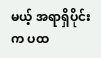မယ့် အရာရှိပိုင်းက ပထ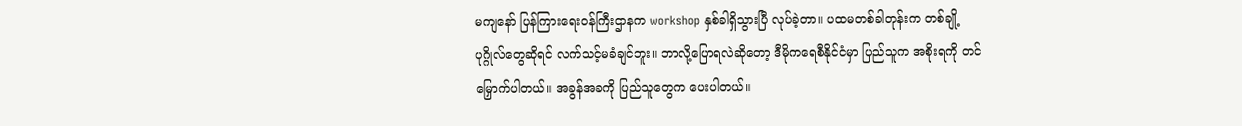မကျနော် ပြန်ကြားရေးဝန်ကြီးဌာနက workshop နှစ်ခါရှိသွားပြီ လုပ်ခဲ့တာ။ ပထမတစ်ခါတုန်းက တစ်ချို့ပုဂ္ဂိုလ်တွေဆိုရင် လက်သင့်မခံချင်ဘူး။ ဘာလို့ပြောရလဲဆိုတော့ ဒီမိုကရေစီနိုင်ငံမှာ ပြည်သူက အစိုးရကို တင်မြှောက်ပါတယ်။ အခွန်အခကို ပြည်သူတွေက ပေးပါတယ်။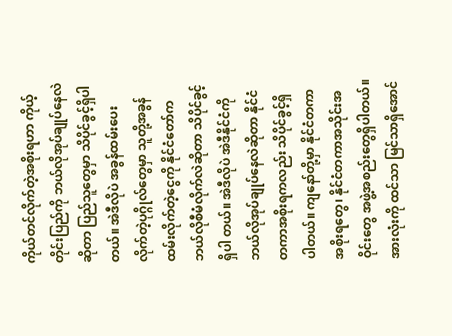ကိုယ်တင်လိုက်တဲ့အစိုးရဟာ ကိုယ့်တိုင်းပြည်ကို ဘယ်လိုအုပ်ချုပ်နေလဲဆိုတာ ပြည်သူတွေမှာ သိပိုင်ခွင့်ရှိပါတယ်။ အဲဒီလိုပဲ အခွန်ထမ်းပေးလိုက်တဲ့ပုဂ္ဂိုလ်တွေမှာ သူတို့အခွန်ထမ်းလိုက်တဲ့ငွေကို နိုင်ငံတော်က ဘယ်လိုစီမံလိုက်လဲဆိုတာ သိပိုင်ခွင့်ရှိပါ တယ်။ အဲဒီလိုပဲ အဲဒီနိုင်ငံကို ဘယ်လိုအုပ်ချုပ်နေလဲဆိုတာ နိုင်ငံတကာအစိုးရကလည်း သိပိုင်ခွင့်ရှိ ပါတယ်။ ကျနော်တို့မှာ နိုင်ငံတကာအစိုးရတွေ၊ နိုင်ငံတကာအသိုင်းအဝိုင်းတွေ အဖွဲ့အစည်းတွေရှိပါတယ်။ အားလုံးကို ထင်သာ မြင်သာရှိအောင်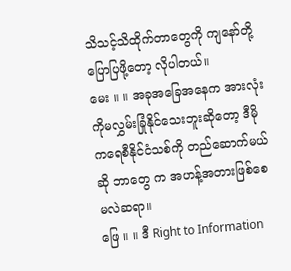သိသင့်သိထိုက်တာတွေကို ကျနော်တို့ပြောပြဖို့တော့ လိုပါတယ်။
မေး ။ ။ အခုအခြေအနေက အားလုံးကိုမလွှမ်းခြုံနိုင်သေးဘူးဆိုတော့ ဒီမိုကရေစီနိုင်ငံသစ်ကို တည်ဆောက်မယ်ဆို ဘာတွေ က အဟန့်အတားဖြစ်စေမလဲဆရာ။
ဖြေ ။ ။ ဒီ Right to Information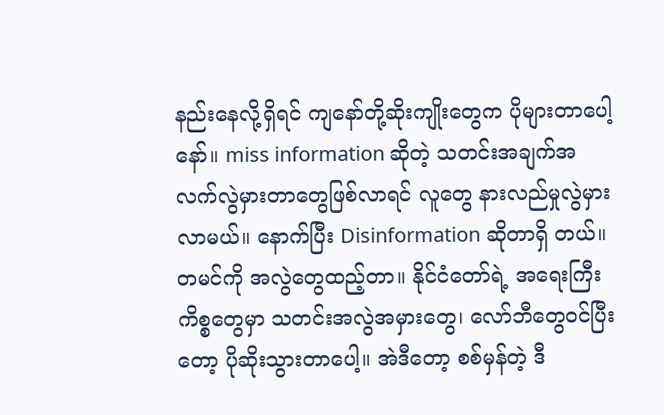နည်းနေလို့ရှိရင် ကျနော်တို့ဆိုးကျိုးတွေက ပိုများတာပေါ့နော်။ miss information ဆိုတဲ့ သတင်းအချက်အလက်လွဲမှားတာတွေဖြစ်လာရင် လူတွေ နားလည်မှုလွဲမှားလာမယ်။ နောက်ပြီး Disinformation ဆိုတာရှိ တယ်။ တမင်ကို အလွဲတွေထည့်တာ။ နိုင်ငံတော်ရဲ့ အရေးကြီးကိစ္စတွေမှာ သတင်းအလွဲအမှားတွေ၊ လော်ဘီတွေဝင်ပြီးတော့ ပိုဆိုးသွားတာပေါ့။ အဲဒီတော့ စစ်မှန်တဲ့ ဒီ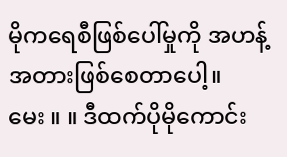မိုကရေစီဖြစ်ပေါ်မှုကို အဟန့်အတားဖြစ်စေတာပေါ့။
မေး ။ ။ ဒီထက်ပိုမိုကောင်း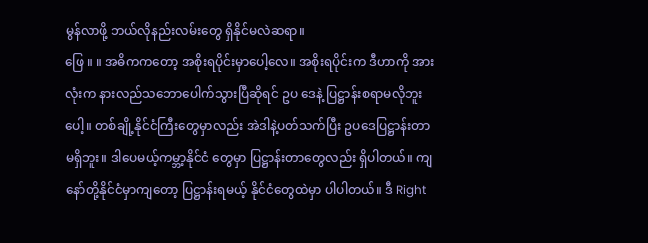မွန်လာဖို့ ဘယ်လိုနည်းလမ်းတွေ ရှိနိုင်မလဲဆရာ။
ဖြေ ။ ။ အဓိကကတော့ အစိုးရပိုင်းမှာပေါ့လေ။ အစိုးရပိုင်းက ဒီဟာကို အားလုံးက နားလည်သဘောပေါက်သွားပြီဆိုရင် ဥပ ဒေနဲ့ ပြဋ္ဌာန်းစရာမလိုဘူးပေါ့။ တစ်ချို့နိုင်ငံကြီးတွေမှာလည်း အဲဒါနဲ့ပတ်သက်ပြီး ဥပဒေပြဋ္ဌာန်းတာမရှိဘူး။ ဒါပေမယ့်ကမ္ဘာ့နိုင်ငံ တွေမှာ ပြဋ္ဌာန်းတာတွေလည်း ရှိပါတယ်။ ကျနော်တို့နိုင်ငံမှာကျတော့ ပြဋ္ဌာန်းရမယ့် နိုင်ငံတွေထဲမှာ ပါပါတယ်။ ဒီ Right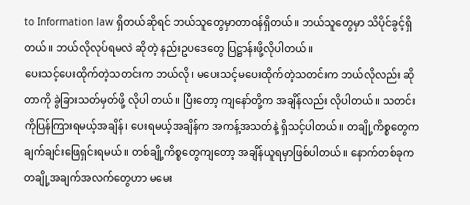to Information law ရှိတယ်ဆိုရင် ဘယ်သူတွေမှာတာဝန်ရှိတယ်။ ဘယ်သူတွေမှာ သိပိုင်ခွင့်ရှိတယ်။ ဘယ်လိုလုပ်ရမလဲ ဆိုတဲ့ နည်းဥပဒေတွေ ပြဋ္ဌာန်းဖို့လိုပါတယ်။
ပေးသင့်ပေးထိုက်တဲ့သတင်းက ဘယ်လို၊ မပေးသင့်မပေးထိုက်တဲ့သတင်းက ဘယ်လိုလည်း ဆိုတာကို ခွဲခြားသတ်မှတ်ဖို့ လိုပါ တယ်။ ပြီးတော့ ကျနော်တို့က အချိန်လည်း လိုပါတယ်။ သတင်းကိုပြန်ကြားရမယ့်အချိန်၊ ပေးရမယ့်အချိန်က အကန့်အသတ်နဲ့ ရှိသင့်ပါတယ်။ တချို့ကိစ္စတွေက ချက်ချင်းဖြေရှင်းရမယ်။ တစ်ချို့ကိစ္စတွေကျတော့ အချိန်ယူရမှာဖြစ်ပါတယ်။ နောက်တစ်ခုက တချို့အချက်အလက်တွေဟာ မမေး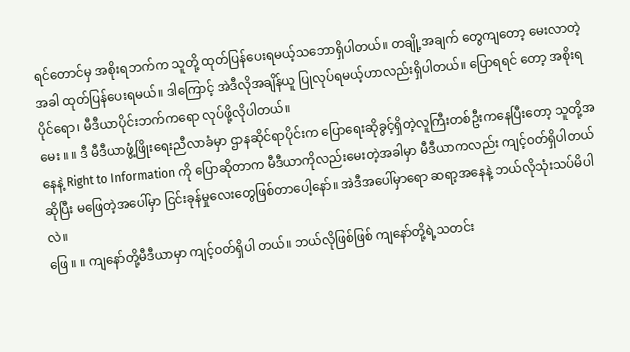ရင်တောင်မှ အစိုးရဘက်က သူတို့ ထုတ်ပြန်ပေးရမယ့်သဘောရှိပါတယ်။ တချို့အချက် တွေကျတော့ မေးလာတဲ့အခါ ထုတ်ပြန်ပေးရမယ်။ ဒါကြောင့် အဲဒီလိုအချိန်ယူ ပြုလုပ်ရမယ့်ဟာလည်းရှိပါတယ်။ ပြောရရင် တော့ အစိုးရပိုင်ရော၊ မီဒီယာပိုင်းဘက်ကရော လုပ်ဖို့လိုပါတယ်။
မေး ။ ။ ဒီ မီဒီယာဖွံ့ဖြိုးရေးညီလာခံမှာ ဌာနဆိုင်ရာပိုင်းက ပြောရေးဆိုခွင့်ရှိတဲ့လူကြီးတစ်ဦးကနေပြီးတော့ သူတို့အနေနဲ့ Right to Information ကို ပြောဆိုတာက မီဒီယာကိုလည်းမေးတဲ့အခါမှာ မီဒီယာကလည်း ကျင့်ဝတ်ရှိပါတယ် ဆိုပြီး မဖြေတဲ့အပေါ်မှာ ငြင်းခုန်မှုလေးတွေဖြစ်တာပေါ့နော်။ အဲဒီအပေါ်မှာရော ဆရာ့အနေနဲ့ ဘယ်လိုသုံးသပ်မိပါလဲ။
ဖြေ ။ ။ ကျနော်တို့မီဒီယာမှာ ကျင့်ဝတ်ရှိပါ တယ်။ ဘယ်လိုဖြစ်ဖြစ် ကျနော်တို့ရဲ့သတင်း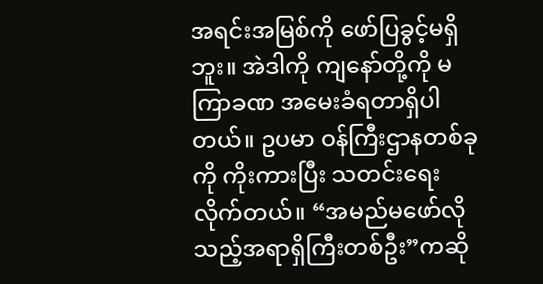အရင်းအမြစ်ကို ဖော်ပြခွင့်မရှိဘူး။ အဲဒါကို ကျနော်တို့ကို မကြာခဏ အမေးခံရတာရှိပါတယ်။ ဥပမာ ဝန်ကြီးဌာနတစ်ခုကို ကိုးကားပြီး သတင်းရေးလိုက်တယ်။ “အမည်မဖော်လိုသည့်အရာရှိကြီးတစ်ဦး”ကဆို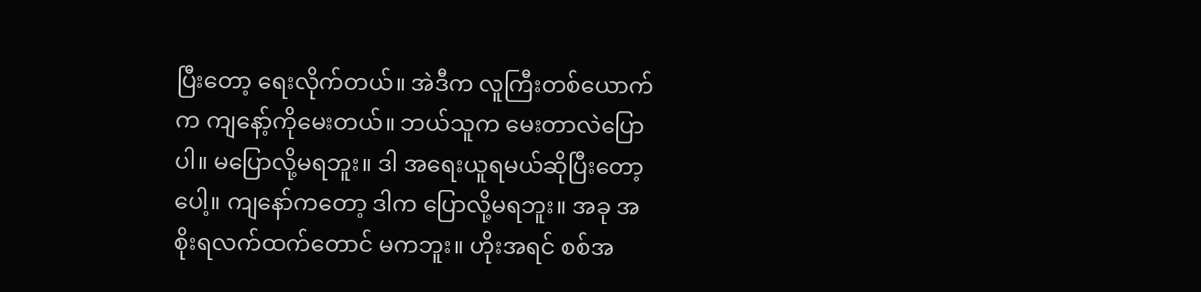ပြီးတော့ ရေးလိုက်တယ်။ အဲဒီက လူကြီးတစ်ယောက်က ကျနော့်ကိုမေးတယ်။ ဘယ်သူက မေးတာလဲပြောပါ။ မပြောလို့မရဘူး။ ဒါ အရေးယူရမယ်ဆိုပြီးတော့ပေါ့။ ကျနော်ကတော့ ဒါက ပြောလို့မရဘူး။ အခု အစိုးရလက်ထက်တောင် မကဘူး။ ဟိုးအရင် စစ်အ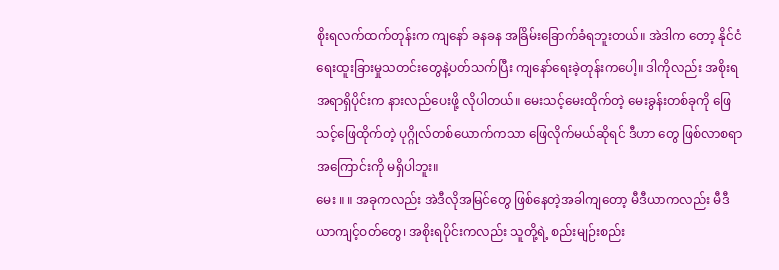စိုးရလက်ထက်တုန်းက ကျနော် ခနခန အခြိမ်းခြောက်ခံရဘူးတယ်။ အဲဒါက တော့ နိုင်ငံရေးထူးခြားမှုသတင်းတွေနဲ့ပတ်သက်ပြီး ကျနော်ရေးခဲ့တုန်းကပေါ့။ ဒါကိုလည်း အစိုးရအရာရှိပိုင်းက နားလည်ပေးဖို့ လိုပါတယ်။ မေးသင့်မေးထိုက်တဲ့ မေးခွန်းတစ်ခုကို ဖြေသင့်ဖြေထိုက်တဲ့ ပုဂ္ဂိုလ်တစ်ယောက်ကသာ ဖြေလိုက်မယ်ဆိုရင် ဒီဟာ တွေ ဖြစ်လာစရာအကြောင်းကို မရှိပါဘူး။
မေး ။ ။ အခုကလည်း အဲဒီလိုအမြင်တွေ ဖြစ်နေတဲ့အခါကျတော့ မီဒီယာကလည်း မီဒီယာကျင့်ဝတ်တွေ၊ အစိုးရပိုင်းကလည်း သူတို့ရဲ့ စည်းမျဉ်းစည်း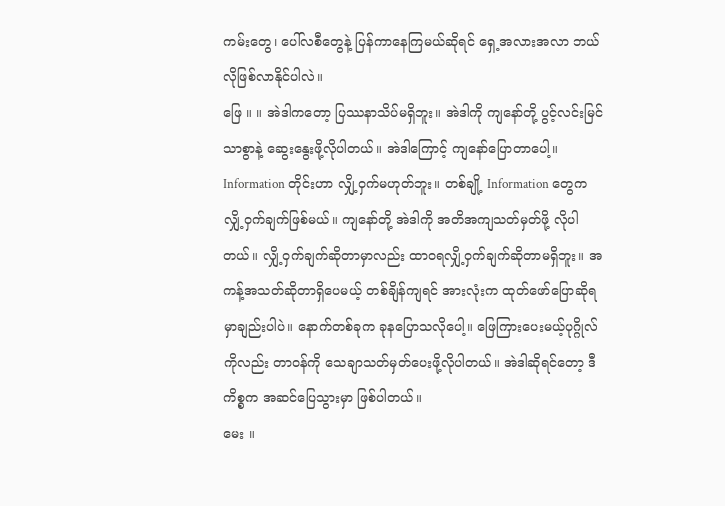ကမ်းတွေ၊ ပေါ်လစီတွေနဲ့ ပြန်ကာနေကြမယ်ဆိုရင် ရှေ့အလားအလာ ဘယ်လိုဖြစ်လာနိုင်ပါလဲ။
ဖြေ ။ ။ အဲဒါကတော့ ပြဿနာသိပ်မရှိဘူး။ အဲဒါကို ကျနော်တို့ ပွင့်လင်းမြင်သာစွာနဲ့ ဆွေးနွေးဖို့လိုပါတယ်။ အဲဒါကြောင့် ကျနော်ပြောတာပေါ့။ Information တိုင်းဟာ လျှိ့ဝှက်မဟုတ်ဘူး။ တစ်ချို့ Information တွေက လျှိ့ဝှက်ချက်ဖြစ်မယ်။ ကျနော်တို့ အဲဒါကို အတိအကျသတ်မှတ်ဖို့ လိုပါတယ်။ လျှိ့ဝှက်ချက်ဆိုတာမှာလည်း ထာဝရလျှိ့ဝှက်ချက်ဆိုတာမရှိဘူး။ အကန့်အသတ်ဆိုတာရှိပေမယ့် တစ်ချိန်ကျရင် အားလုံးက ထုတ်ဖော်ပြောဆိုရမှာချည်းပါပဲ။ နောက်တစ်ခုက ခုနပြောသလိုပေါ့။ ဖြေကြားပေးမယ့်ပုဂ္ဂိုလ်ကိုလည်း တာဝန်ကို သေချာသတ်မှတ်ပေးဖို့လိုပါတယ်။ အဲဒါဆိုရင်တော့ ဒီကိစ္စက အဆင်ပြေသွားမှာ ဖြစ်ပါတယ်။
မေး ။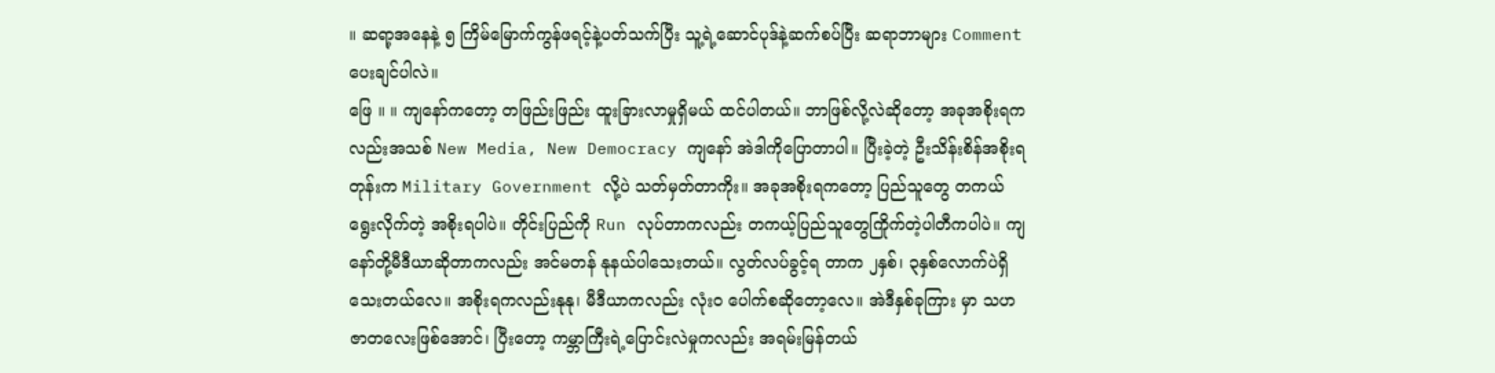။ ဆရာ့အနေနဲ့ ၅ ကြိမ်မြောက်ကွန်ဖရင့်နဲ့ပတ်သက်ပြီး သူ့ရဲ့ဆောင်ပုဒ်နဲ့ဆက်စပ်ပြီး ဆရာဘာများ Comment ပေးချင်ပါလဲ။
ဖြေ ။ ။ ကျနော်ကတော့ တဖြည်းဖြည်း ထူးခြားလာမှုရှိမယ် ထင်ပါတယ်။ ဘာဖြစ်လို့လဲဆိုတော့ အခုအစိုးရကလည်းအသစ် New Media, New Democracy ကျနော် အဲဒါကိုပြောတာပါ။ ပြီးခဲ့တဲ့ ဦးသိန်းစိန်အစိုးရတုန်းက Military Government လို့ပဲ သတ်မှတ်တာကိုး။ အခုအစိုးရကတော့ ပြည်သူတွေ တကယ်ရွေးလိုက်တဲ့ အစိုးရပါပဲ။ တိုင်းပြည်ကို Run လုပ်တာကလည်း တကယ့်ပြည်သူတွေကြိုက်တဲ့ပါတီကပါပဲ။ ကျနော်တို့မီဒီယာဆိုတာကလည်း အင်မတန် နုနယ်ပါသေးတယ်။ လွတ်လပ်ခွင့်ရ တာက ၂နှစ်၊ ၃နှစ်လောက်ပဲရှိသေးတယ်လေ။ အစိုးရကလည်းနုနု၊ မီဒီယာကလည်း လုံးဝ ပေါက်စဆိုတော့လေ။ အဲဒီနှစ်ခုကြား မှာ သဟဇာတလေးဖြစ်အောင်၊ ပြီးတော့ ကမ္ဘာကြီးရဲ့ပြောင်းလဲမှုကလည်း အရမ်းမြန်တယ်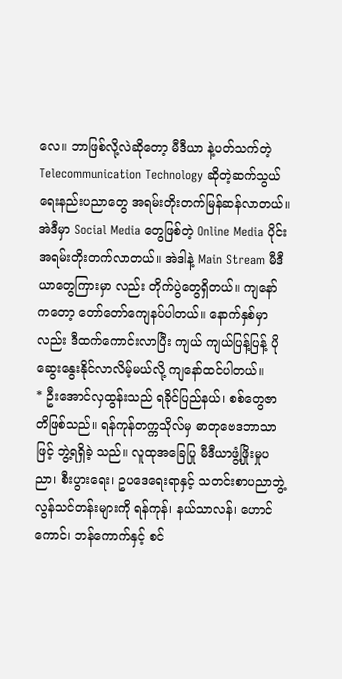လေ။ ဘာဖြစ်လို့လဲဆိုတော့ မီဒီယာ နဲ့ပတ်သက်တဲ့Telecommunication Technology ဆိုတဲ့ဆက်သွယ်ရေးနည်းပညာတွေ အရမ်းတိုးတက်မြန်ဆန်လာတယ်။ အဲဒီမှာ Social Media တွေဖြစ်တဲ့ Online Media ပိုင်းအရမ်းတိုးတက်လာတယ်။ အဲဒါနဲ့ Main Stream မီဒီယာတွေကြားမှာ လည်း တိုက်ပွဲတွေရှိတယ်။ ကျနော်ကတော့ တော်တော်ကျေနပ်ပါတယ်။ နောက်နှစ်မှာလည်း ဒီထက်ကောင်းလာပြီး ကျယ် ကျယ်ပြန့်ပြန့် ပို ဆွေးနွေးနိုင်လာလိမ့်မယ်လို့ ကျနော်ထင်ပါတယ်။
* ဦးအောင်လှထွန်းသည် ရခိုင်ပြည်နယ်၊ စစ်တွေဇာတိဖြစ်သည်။ ရန်ကုန်တက္ကသိုလ်မှ ဓာတုဗေဒဘာသာဖြင့် ဘွဲ့ရရှိခဲ့ သည်။ လူထုအခြေပြု မီဒီယာဖွံ့ဖြိုးမှုပညာ၊ စီးပွားရေး၊ ဥပဒေရေးရာနှင့် သတင်းစာပညာဘွဲ့လွန်သင်တန်းများကို ရန်ကုန်၊ နယ်သာလန်၊ ဟောင်ကောင်၊ ဘန်ကောက်နှင့် စင်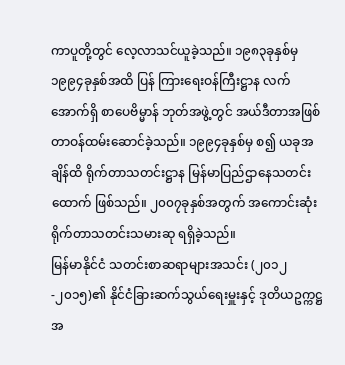ကာပူတို့တွင် လေ့လာသင်ယူခဲ့သည်။ ၁၉၈၃ခုနှစ်မှ ၁၉၉၄ခုနှစ်အထိ ပြန် ကြားရေးဝန်ကြီးဋ္ဌာန လက်အောက်ရှိ စာပေဗိမ္မာန် ဘုတ်အဖွဲ့တွင် အယ်ဒီတာအဖြစ် တာဝန်ထမ်းဆောင်ခဲ့သည်။ ၁၉၉၄ခုနှစ်မှ စ၍ ယခုအချိန်ထိ ရိုက်တာသတင်းဋ္ဌာန မြန်မာပြည်ဌာနေသတင်းထောက် ဖြစ်သည်။ ၂၀၀၇ခုနှစ်အတွက် အကောင်းဆုံး ရိုက်တာသတင်းသမားဆု ရရှိခဲ့သည်။
မြန်မာနိုင်ငံ သတင်းစာဆရာများအသင်း (၂၀၁၂-၂၀၁၅)၏ နိုင်ငံခြားဆက်သွယ်ရေးမှူးနှင့် ဒုတိယဥက္ကဋ္ဌအ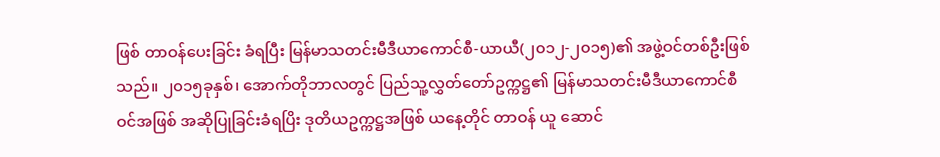ဖြစ် တာဝန်ပေးခြင်း ခံရပြီး မြန်မာသတင်းမီဒီယာကောင်စီ-ယာယီ(၂၀၁၂-၂၀၁၅)၏ အဖွဲ့ဝင်တစ်ဦးဖြစ်သည်။ ၂၀၁၅ခုနှစ်၊ အောက်တိုဘာလတွင် ပြည်သူ့လွှတ်တော်ဥက္ကဋ္ဌ၏ မြန်မာသတင်းမီဒီယာကောင်စီဝင်အဖြစ် အဆိုပြုခြင်းခံရပြိး ဒုတိယဥက္ကဋ္ဌအဖြစ် ယနေ့တိုင် တာဝန် ယူ ဆောင်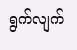ရွက်လျက်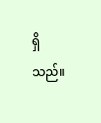ရှိသည်။